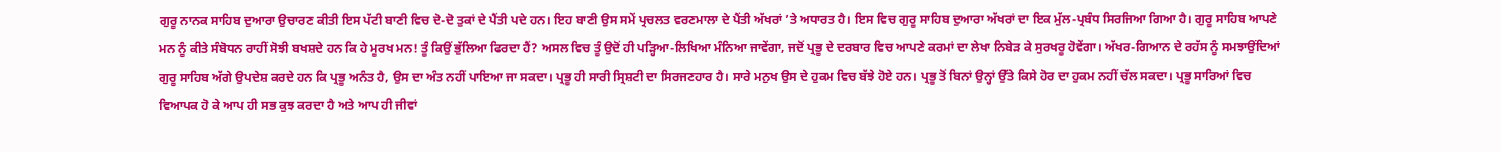ਗੁਰੂ ਨਾਨਕ ਸਾਹਿਬ ਦੁਆਰਾ ਉਚਾਰਣ ਕੀਤੀ ਇਸ ਪੱਟੀ ਬਾਣੀ ਵਿਚ ਦੋ-ਦੋ ਤੁਕਾਂ ਦੇ ਪੈਂਤੀ ਪਦੇ ਹਨ। ਇਹ ਬਾਣੀ ਉਸ ਸਮੇਂ ਪ੍ਰਚਲਤ ਵਰਣਮਾਲਾ ਦੇ ਪੈਂਤੀ ਅੱਖਰਾਂ ’ਤੇ ਅਧਾਰਤ ਹੈ। ਇਸ ਵਿਚ ਗੁਰੂ ਸਾਹਿਬ ਦੁਆਰਾ ਅੱਖਰਾਂ ਦਾ ਇਕ ਮੁੱਲ-ਪ੍ਰਬੰਧ ਸਿਰਜਿਆ ਗਿਆ ਹੈ। ਗੁਰੂ ਸਾਹਿਬ ਆਪਣੇ ਮਨ ਨੂੰ ਕੀਤੇ ਸੰਬੋਧਨ ਰਾਹੀਂ ਸੋਝੀ ਬਖਸ਼ਦੇ ਹਨ ਕਿ ਹੇ ਮੂਰਖ ਮਨ! ਤੂੰ ਕਿਉਂ ਭੁੱਲਿਆ ਫਿਰਦਾ ਹੈਂ? ਅਸਲ ਵਿਚ ਤੂੰ ਉਦੋਂ ਹੀ ਪੜ੍ਹਿਆ-ਲਿਖਿਆ ਮੰਨਿਆ ਜਾਵੇਂਗਾ, ਜਦੋਂ ਪ੍ਰਭੂ ਦੇ ਦਰਬਾਰ ਵਿਚ ਆਪਣੇ ਕਰਮਾਂ ਦਾ ਲੇਖਾ ਨਿਬੇੜ ਕੇ ਸੁਰਖਰੂ ਹੋਵੇਂਗਾ। ਅੱਖਰ-ਗਿਆਨ ਦੇ ਰਹੱਸ ਨੂੰ ਸਮਝਾਉਂਦਿਆਂ ਗੁਰੂ ਸਾਹਿਬ ਅੱਗੇ ਉਪਦੇਸ਼ ਕਰਦੇ ਹਨ ਕਿ ਪ੍ਰਭੂ ਅਨੰਤ ਹੈ, ਉਸ ਦਾ ਅੰਤ ਨਹੀਂ ਪਾਇਆ ਜਾ ਸਕਦਾ। ਪ੍ਰਭੂ ਹੀ ਸਾਰੀ ਸ੍ਰਿਸ਼ਟੀ ਦਾ ਸਿਰਜਣਹਾਰ ਹੈ। ਸਾਰੇ ਮਨੁਖ ਉਸ ਦੇ ਹੁਕਮ ਵਿਚ ਬੱਝੇ ਹੋਏ ਹਨ। ਪ੍ਰਭੂ ਤੋਂ ਬਿਨਾਂ ਉਨ੍ਹਾਂ ਉੱਤੇ ਕਿਸੇ ਹੋਰ ਦਾ ਹੁਕਮ ਨਹੀਂ ਚੱਲ ਸਕਦਾ। ਪ੍ਰਭੂ ਸਾਰਿਆਂ ਵਿਚ ਵਿਆਪਕ ਹੋ ਕੇ ਆਪ ਹੀ ਸਭ ਕੁਝ ਕਰਦਾ ਹੈ ਅਤੇ ਆਪ ਹੀ ਜੀਵਾਂ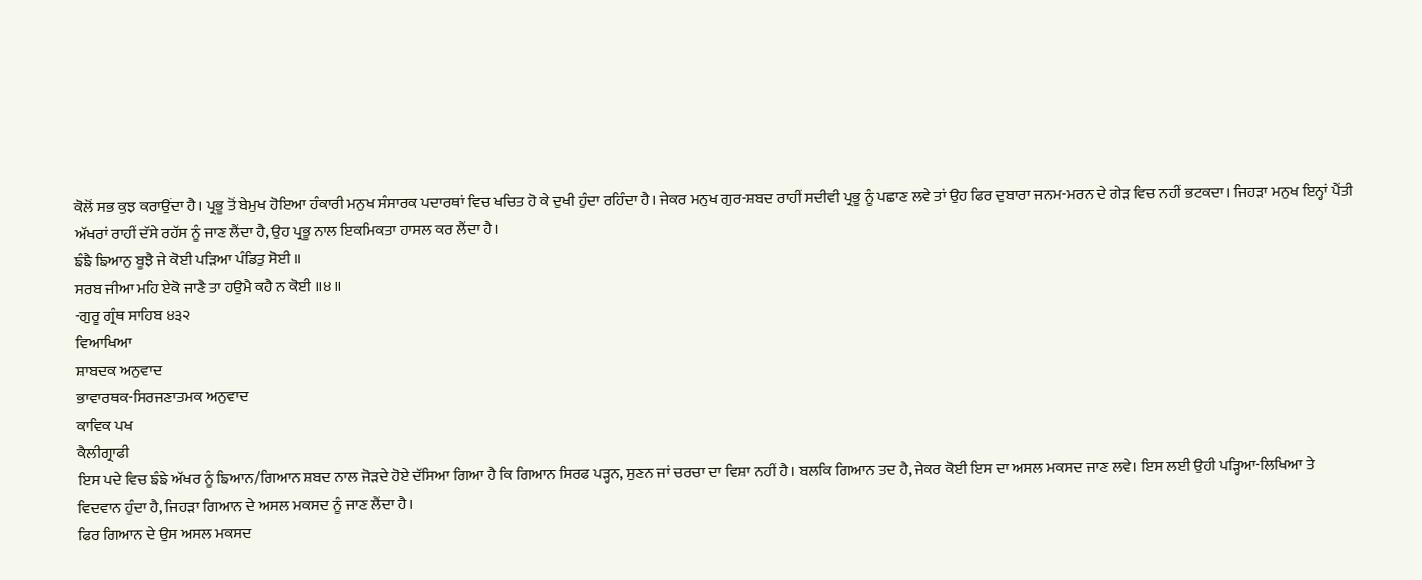ਕੋਲੋਂ ਸਭ ਕੁਝ ਕਰਾਉਂਦਾ ਹੈ। ਪ੍ਰਭੂ ਤੋਂ ਬੇਮੁਖ ਹੋਇਆ ਹੰਕਾਰੀ ਮਨੁਖ ਸੰਸਾਰਕ ਪਦਾਰਥਾਂ ਵਿਚ ਖਚਿਤ ਹੋ ਕੇ ਦੁਖੀ ਹੁੰਦਾ ਰਹਿੰਦਾ ਹੈ। ਜੇਕਰ ਮਨੁਖ ਗੁਰ-ਸ਼ਬਦ ਰਾਹੀਂ ਸਦੀਵੀ ਪ੍ਰਭੂ ਨੂੰ ਪਛਾਣ ਲਵੇ ਤਾਂ ਉਹ ਫਿਰ ਦੁਬਾਰਾ ਜਨਮ-ਮਰਨ ਦੇ ਗੇੜ ਵਿਚ ਨਹੀਂ ਭਟਕਦਾ। ਜਿਹੜਾ ਮਨੁਖ ਇਨ੍ਹਾਂ ਪੈਂਤੀ ਅੱਖਰਾਂ ਰਾਹੀਂ ਦੱਸੇ ਰਹੱਸ ਨੂੰ ਜਾਣ ਲੈਂਦਾ ਹੈ, ਉਹ ਪ੍ਰਭੂ ਨਾਲ ਇਕਮਿਕਤਾ ਹਾਸਲ ਕਰ ਲੈਂਦਾ ਹੈ।
ਙੰਙੈ ਙਿਆਨੁ ਬੂਝੈ ਜੇ ਕੋਈ ਪੜਿਆ ਪੰਡਿਤੁ ਸੋਈ ॥
ਸਰਬ ਜੀਆ ਮਹਿ ਏਕੋ ਜਾਣੈ ਤਾ ਹਉਮੈ ਕਹੈ ਨ ਕੋਈ ॥੪॥
-ਗੁਰੂ ਗ੍ਰੰਥ ਸਾਹਿਬ ੪੩੨
ਵਿਆਖਿਆ
ਸ਼ਾਬਦਕ ਅਨੁਵਾਦ
ਭਾਵਾਰਥਕ-ਸਿਰਜਣਾਤਮਕ ਅਨੁਵਾਦ
ਕਾਵਿਕ ਪਖ
ਕੈਲੀਗ੍ਰਾਫੀ
ਇਸ ਪਦੇ ਵਿਚ ਙੰਙੇ ਅੱਖਰ ਨੂੰ ਙਿਆਨ/ਗਿਆਨ ਸ਼ਬਦ ਨਾਲ ਜੋੜਦੇ ਹੋਏ ਦੱਸਿਆ ਗਿਆ ਹੈ ਕਿ ਗਿਆਨ ਸਿਰਫ ਪੜ੍ਹਨ, ਸੁਣਨ ਜਾਂ ਚਰਚਾ ਦਾ ਵਿਸ਼ਾ ਨਹੀਂ ਹੈ। ਬਲਕਿ ਗਿਆਨ ਤਦ ਹੈ, ਜੇਕਰ ਕੋਈ ਇਸ ਦਾ ਅਸਲ ਮਕਸਦ ਜਾਣ ਲਵੇ। ਇਸ ਲਈ ਉਹੀ ਪੜ੍ਹਿਆ-ਲਿਖਿਆ ਤੇ ਵਿਦਵਾਨ ਹੁੰਦਾ ਹੈ, ਜਿਹੜਾ ਗਿਆਨ ਦੇ ਅਸਲ ਮਕਸਦ ਨੂੰ ਜਾਣ ਲੈਂਦਾ ਹੈ।
ਫਿਰ ਗਿਆਨ ਦੇ ਉਸ ਅਸਲ ਮਕਸਦ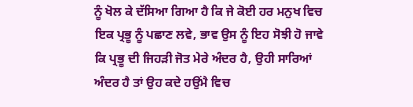ਨੂੰ ਖੋਲ ਕੇ ਦੱਸਿਆ ਗਿਆ ਹੈ ਕਿ ਜੇ ਕੋਈ ਹਰ ਮਨੁਖ ਵਿਚ ਇਕ ਪ੍ਰਭੂ ਨੂੰ ਪਛਾਣ ਲਵੇ, ਭਾਵ ਉਸ ਨੂੰ ਇਹ ਸੋਝੀ ਹੋ ਜਾਵੇ ਕਿ ਪ੍ਰਭੂ ਦੀ ਜਿਹੜੀ ਜੋਤ ਮੇਰੇ ਅੰਦਰ ਹੈ, ਉਹੀ ਸਾਰਿਆਂ ਅੰਦਰ ਹੈ ਤਾਂ ਉਹ ਕਦੇ ਹਉਂਮੈ ਵਿਚ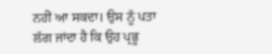ਨਹੀਂ ਆ ਸਕਦਾ। ਉਸ ਨੂੰ ਪਤਾ ਲੱਗ ਜਾਂਦਾ ਹੈ ਕਿ ਉਹ ਪ੍ਰਭੂ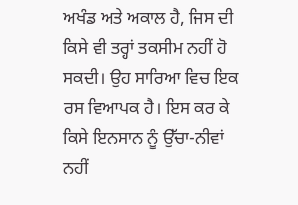ਅਖੰਡ ਅਤੇ ਅਕਾਲ ਹੈ, ਜਿਸ ਦੀ ਕਿਸੇ ਵੀ ਤਰ੍ਹਾਂ ਤਕਸੀਮ ਨਹੀਂ ਹੋ ਸਕਦੀ। ਉਹ ਸਾਰਿਆ ਵਿਚ ਇਕ ਰਸ ਵਿਆਪਕ ਹੈ। ਇਸ ਕਰ ਕੇ ਕਿਸੇ ਇਨਸਾਨ ਨੂੰ ਉੱਚਾ-ਨੀਵਾਂ ਨਹੀਂ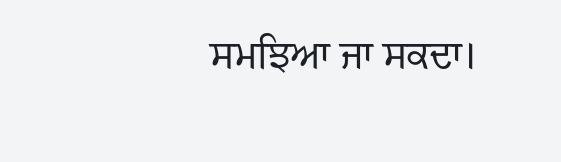ਸਮਝਿਆ ਜਾ ਸਕਦਾ।